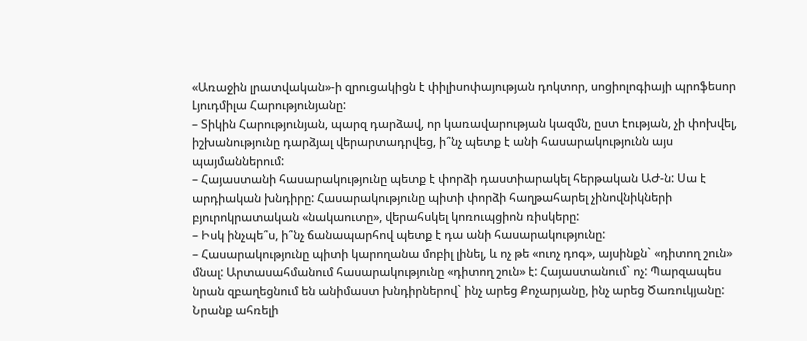«Առաջին լրատվական»-ի զրուցակիցն է փիլիսոփայության դոկտոր, սոցիոլոգիայի պրոֆեսոր Լյուդմիլա Հարությունյանը:
– Տիկին Հարությունյան, պարզ դարձավ, որ կառավարության կազմն, ըստ էության, չի փոխվել, իշխանությունը դարձյալ վերարտադրվեց, ի՞նչ պետք է անի հասարակությունն այս պայմաններում:
– Հայաստանի հասարակությունը պետք է փորձի դաստիարակել հերթական ԱԺ-ն: Սա է արդիական խնդիրը: Հասարակությունը պիտի փորձի հաղթահարել չինովնիկների բյուրոկրատական «նակաուտը», վերահսկել կոռուպցիոն ռիսկերը:
– Իսկ ինչպե՞ս, ի՞նչ ճանապարհով պետք է դա անի հասարակությունը:
– Հասարակությունը պիտի կարողանա մոբիլ լինել, և ոչ թե «ուոչ դոգ», այսինքն` «դիտող շուն» մնալ: Արտասահմանում հասարակությունը «դիտող շուն» է: Հայաստանում` ոչ: Պարզապես նրան զբաղեցնում են անիմաստ խնդիրներով` ինչ արեց Քոչարյանը, ինչ արեց Ծառուկյանը: Նրանք ահռելի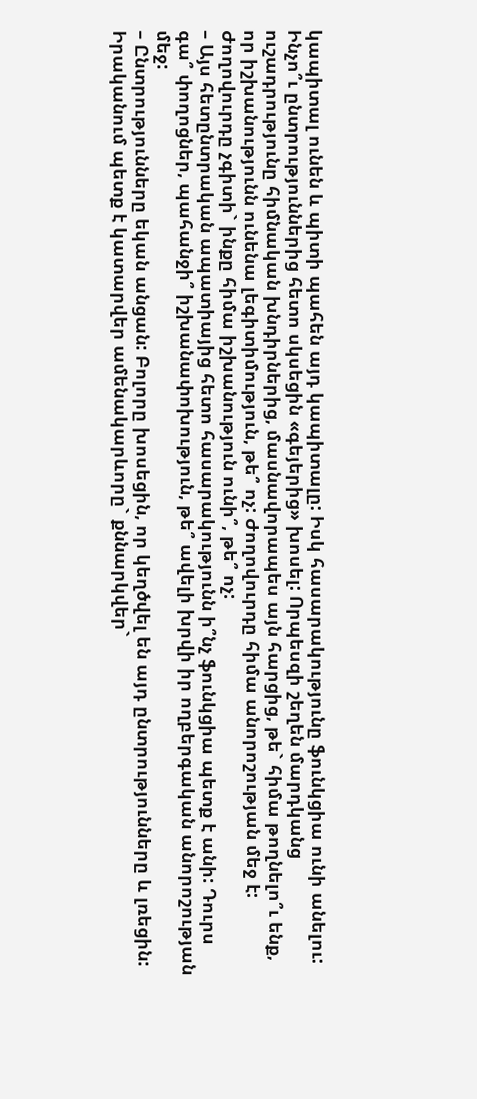կապիտալ ունեն և պիտի պահեն այդ կապիտալը: Իսկ հասարակությունը ֆունկցիա ունի անելու: Ինչո՞ւ ընտրություններից հետո սկսեցին «գեյերից» խոսել: Որպեսզի շեղեն մարդկանց ուշադրությունը հիմնական խնդիրներից, մասնավորապես այն հարցից, թե` հիմա թողնելո՞ւ ենք, որ իշխանությունն ունենա լեգիտիմություն, թե՞ ոչ: Ժողովուրդը հիմա անորոշության մեջ է: Ժողովուրդը չգիտի` ինքը հիմա իշխանություն ունի՞, թե՞ ոչ:
– Այս հետընտրական ապատիայից հետո հասարակությունն ի՞նչ ֆունկցիա պետք է անի: Դուրս գա՞ փողոցներ, պահանջի՞ իշխանափոխություն, թե՞ ավելի խրվի իր ողբերգական անորոշության մեջ:
– Ընտրությունները եկան անցան: Բոլորը խոսեցին, որ կեղծվել են այդ ընտրությունները և լռեցին: Իրականում պետք է կատարվեր ամենակարևորը` քննարկվեր`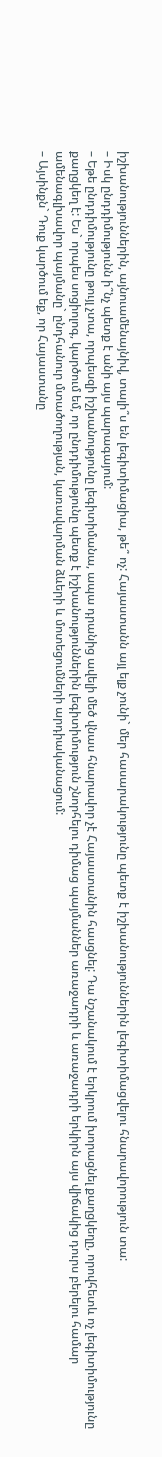իշխանություններին, այնուամենայնիվ, տալի՞ս են լեգիտիմացիա, թե՞ ոչ: Հայաստանն այլ ելք չունի` մեր հասարակությունը պետք է իշխանություններին լեգիտիմացվելու հնարավորություն տա:
– Իսկ ընդդիմությունն ի՞նչ պետք է անի այս պարագայում:
– Եթե ընդդիմությունը թույլ չտա, որպեսզի իշխանությունը լեգիտիմանա, ապա դրանից ավելի մեծ վնաս հնարավոր չէ Հայաստանին հասցնել: Դա նշանակում է երկրում խորացնել քաղցկեղը, որովհետև ոչ լեգիտիմությունը քաղցկեղ է: Ես` որպես սոցիոլոգ, կարծում եմ, որ ընդդիմությունը պետք է իշխանություններին լեգիտիմություն շնորհելու դիմաց պայմաններ առաջադրի և առաջադրի երկիրն այս վիճակից դուրս բերելու համար ամենագլխավոր պայմանը` ընդհանուր մտածողության, կառավարման ձևերի և մոտեցումների արդիականացում:
– Այսինքն` Դուք կարծում եք, որ Հայաստանը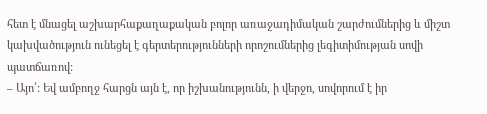հետ է մնացել աշխարհաքաղաքական բոլոր առաջադիմական շարժումներից և միշտ կախվածություն ունեցել է գերտերությունների որոշումներից լեգիտիմության սովի պատճառով:
– Այո՛: Եվ ամբողջ հարցն այն է, որ իշխանությունն, ի վերջո, սովորում է իր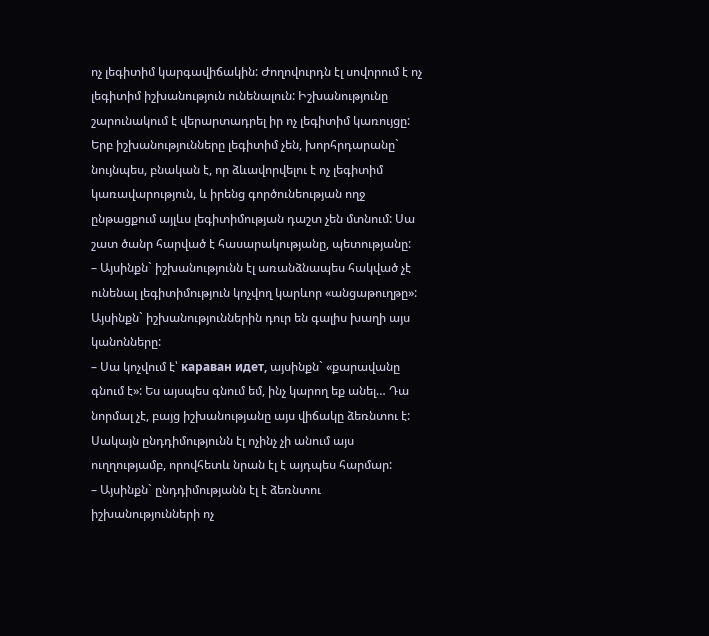ոչ լեգիտիմ կարգավիճակին: Ժողովուրդն էլ սովորում է ոչ լեգիտիմ իշխանություն ունենալուն: Իշխանությունը շարունակում է վերարտադրել իր ոչ լեգիտիմ կառույցը: Երբ իշխանությունները լեգիտիմ չեն, խորհրդարանը` նույնպես, բնական է, որ ձևավորվելու է ոչ լեգիտիմ կառավարություն, և իրենց գործունեության ողջ ընթացքում այլևս լեգիտիմության դաշտ չեն մտնում: Սա շատ ծանր հարված է հասարակությանը, պետությանը:
– Այսինքն` իշխանությունն էլ առանձնապես հակված չէ ունենալ լեգիտիմություն կոչվող կարևոր «անցաթուղթը»: Այսինքն` իշխանություններին դուր են գալիս խաղի այս կանոնները:
– Սա կոչվում է՝ караван идет, այսինքն` «քարավանը գնում է»: Ես այսպես գնում եմ, ինչ կարող եք անել… Դա նորմալ չէ, բայց իշխանությանը այս վիճակը ձեռնտու է: Սակայն ընդդիմությունն էլ ոչինչ չի անում այս ուղղությամբ, որովհետև նրան էլ է այդպես հարմար:
– Այսինքն` ընդդիմությանն էլ է ձեռնտու իշխանությունների ոչ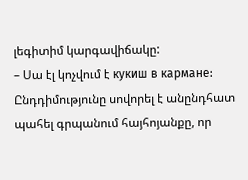լեգիտիմ կարգավիճակը:
– Սա էլ կոչվում է кукиш в кармане: Ընդդիմությունը սովորել է անընդհատ պահել գրպանում հայհոյանքը, որ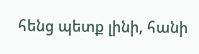հենց պետք լինի, հանի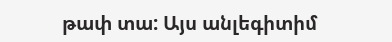թափ տա: Այս անլեգիտիմ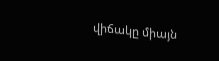վիճակը միայն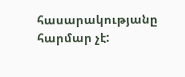հասարակությանը հարմար չէ: